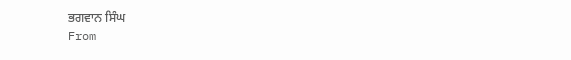ਭਗਵਾਨ ਸਿੰਘ
From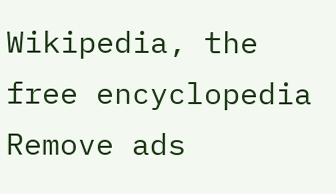Wikipedia, the free encyclopedia
Remove ads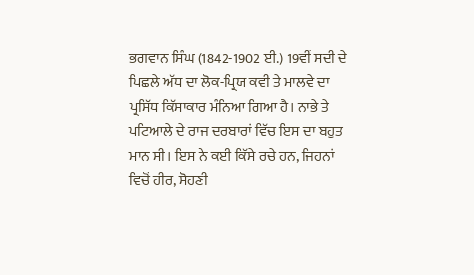ਭਗਵਾਨ ਸਿੰਘ (1842-1902 ਈ.) 19ਵੀਂ ਸਦੀ ਦੇ ਪਿਛਲੇ ਅੱਧ ਦਾ ਲੋਕ-ਪ੍ਰਿਯ ਕਵੀ ਤੇ ਮਾਲਵੇ ਦਾ ਪ੍ਰਸਿੱਧ ਕਿੱਸਾਕਾਰ ਮੰਨਿਆ ਗਿਆ ਹੈ। ਨਾਭੇ ਤੇ ਪਟਿਆਲੇ ਦੇ ਰਾਜ ਦਰਬਾਰਾਂ ਵਿੱਚ ਇਸ ਦਾ ਬਹੁਤ ਮਾਨ ਸੀ। ਇਸ ਨੇ ਕਈ ਕਿੱਸੇ ਰਚੇ ਹਨ, ਜਿਹਨਾਂ ਵਿਚੋਂ ਹੀਰ, ਸੋਹਣੀ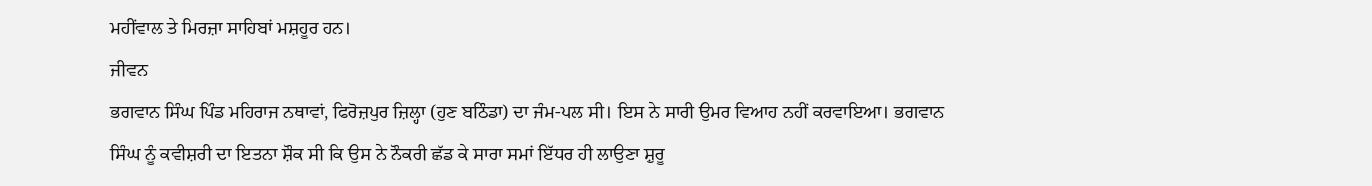ਮਹੀਂਵਾਲ ਤੇ ਮਿਰਜ਼ਾ ਸਾਹਿਬਾਂ ਮਸ਼ਹੂਰ ਹਨ।
ਜੀਵਨ
ਭਗਵਾਨ ਸਿੰਘ ਪਿੰਡ ਮਹਿਰਾਜ ਨਥਾਵਾਂ, ਫਿਰੋਜ਼ਪੁਰ ਜ਼ਿਲ੍ਹਾ (ਹੁਣ ਬਠਿੰਡਾ) ਦਾ ਜੰਮ-ਪਲ ਸੀ। ਇਸ ਨੇ ਸਾਰੀ ਉਮਰ ਵਿਆਹ ਨਹੀਂ ਕਰਵਾਇਆ। ਭਗਵਾਨ ਸਿੰਘ ਨੂੰ ਕਵੀਸ਼ਰੀ ਦਾ ਇਤਨਾ ਸ਼ੌਕ ਸੀ ਕਿ ਉਸ ਨੇ ਨੌਕਰੀ ਛੱਡ ਕੇ ਸਾਰਾ ਸਮਾਂ ਇੱਧਰ ਹੀ ਲਾਉਣਾ ਸ਼ੁਰੂ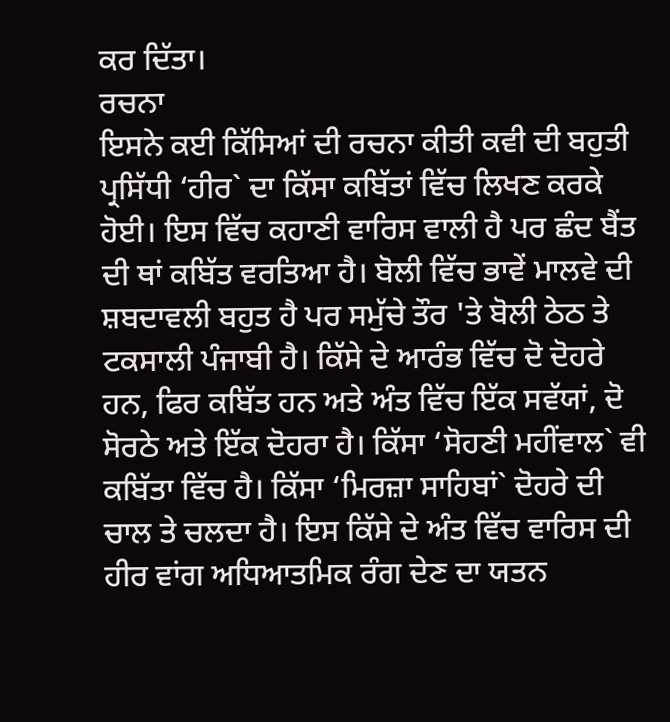ਕਰ ਦਿੱਤਾ।
ਰਚਨਾ
ਇਸਨੇ ਕਈ ਕਿੱਸਿਆਂ ਦੀ ਰਚਨਾ ਕੀਤੀ ਕਵੀ ਦੀ ਬਹੁਤੀ ਪ੍ਰਸਿੱਧੀ ‘ਹੀਰ` ਦਾ ਕਿੱਸਾ ਕਬਿੱਤਾਂ ਵਿੱਚ ਲਿਖਣ ਕਰਕੇ ਹੋਈ। ਇਸ ਵਿੱਚ ਕਹਾਣੀ ਵਾਰਿਸ ਵਾਲੀ ਹੈ ਪਰ ਛੰਦ ਬੈਂਤ ਦੀ ਥਾਂ ਕਬਿੱਤ ਵਰਤਿਆ ਹੈ। ਬੋਲੀ ਵਿੱਚ ਭਾਵੇਂ ਮਾਲਵੇ ਦੀ ਸ਼ਬਦਾਵਲੀ ਬਹੁਤ ਹੈ ਪਰ ਸਮੁੱਚੇ ਤੌਰ 'ਤੇ ਬੋਲੀ ਠੇਠ ਤੇ ਟਕਸਾਲੀ ਪੰਜਾਬੀ ਹੈ। ਕਿੱਸੇ ਦੇ ਆਰੰਭ ਵਿੱਚ ਦੋ ਦੋਹਰੇ ਹਨ, ਫਿਰ ਕਬਿੱਤ ਹਨ ਅਤੇ ਅੰਤ ਵਿੱਚ ਇੱਕ ਸਵੱਯਾਂ, ਦੋ ਸੋਰਠੇ ਅਤੇ ਇੱਕ ਦੋਹਰਾ ਹੈ। ਕਿੱਸਾ ‘ਸੋਹਣੀ ਮਹੀਂਵਾਲ` ਵੀ ਕਬਿੱਤਾ ਵਿੱਚ ਹੈ। ਕਿੱਸਾ ‘ਮਿਰਜ਼ਾ ਸਾਹਿਬਾਂ` ਦੋਹਰੇ ਦੀ ਚਾਲ ਤੇ ਚਲਦਾ ਹੈ। ਇਸ ਕਿੱਸੇ ਦੇ ਅੰਤ ਵਿੱਚ ਵਾਰਿਸ ਦੀ ਹੀਰ ਵਾਂਗ ਅਧਿਆਤਮਿਕ ਰੰਗ ਦੇਣ ਦਾ ਯਤਨ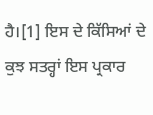ਹੈ।[1] ਇਸ ਦੇ ਕਿੱਸਿਆਂ ਦੇ ਕੁਝ ਸਤਰ੍ਹਾਂ ਇਸ ਪ੍ਰਕਾਰ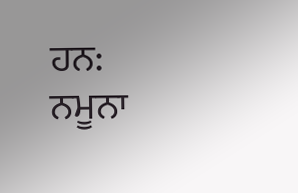ਹਨ:
ਨਮੂਨਾ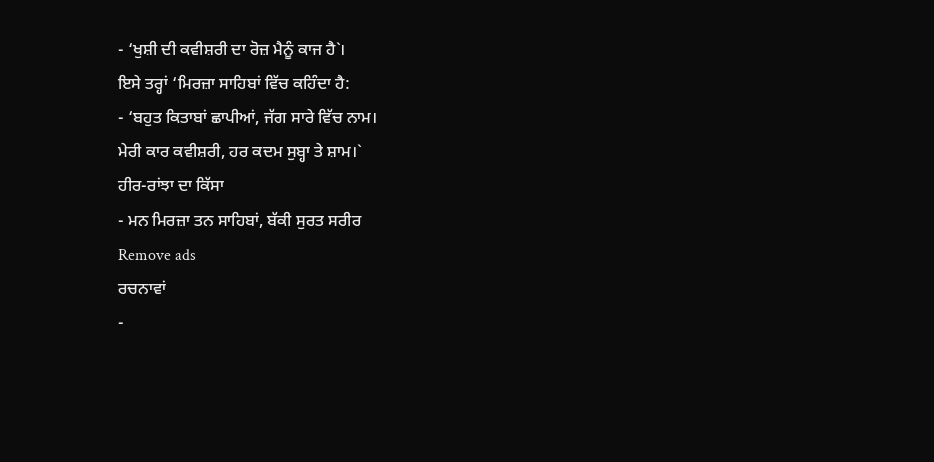- ‘ਖੁਸ਼ੀ ਦੀ ਕਵੀਸ਼ਰੀ ਦਾ ਰੋਜ਼ ਮੈਨੂੰ ਕਾਜ ਹੈ`।
ਇਸੇ ਤਰ੍ਹਾਂ ‘ਮਿਰਜ਼ਾ ਸਾਹਿਬਾਂ ਵਿੱਚ ਕਹਿੰਦਾ ਹੈ:
- ‘ਬਹੁਤ ਕਿਤਾਬਾਂ ਛਾਪੀਆਂ, ਜੱਗ ਸਾਰੇ ਵਿੱਚ ਨਾਮ।
ਮੇਰੀ ਕਾਰ ਕਵੀਸ਼ਰੀ, ਹਰ ਕਦਮ ਸੁਬ੍ਹਾ ਤੇ ਸ਼ਾਮ।`
ਹੀਰ-ਰਾਂਝਾ ਦਾ ਕਿੱਸਾ
- ਮਨ ਮਿਰਜ਼ਾ ਤਨ ਸਾਹਿਬਾਂ, ਬੱਕੀ ਸੁਰਤ ਸਰੀਰ
Remove ads
ਰਚਨਾਵਾਂ
-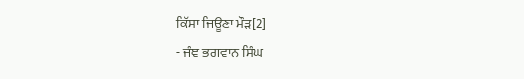ਕਿੱਸਾ ਜਿਊਣਾ ਮੌੜ[2]
- ਜੰਞ ਭਗਵਾਨ ਸਿੰਘ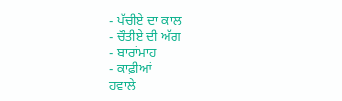- ਪੱਚੀਏ ਦਾ ਕਾਲ
- ਚੌਤੀਏ ਦੀ ਅੱਗ
- ਬਾਰਾਂਮਾਹ
- ਕਾਫ਼ੀਆਂ
ਹਵਾਲੇ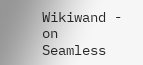Wikiwand - on
Seamless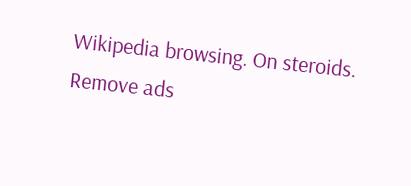Wikipedia browsing. On steroids.
Remove ads